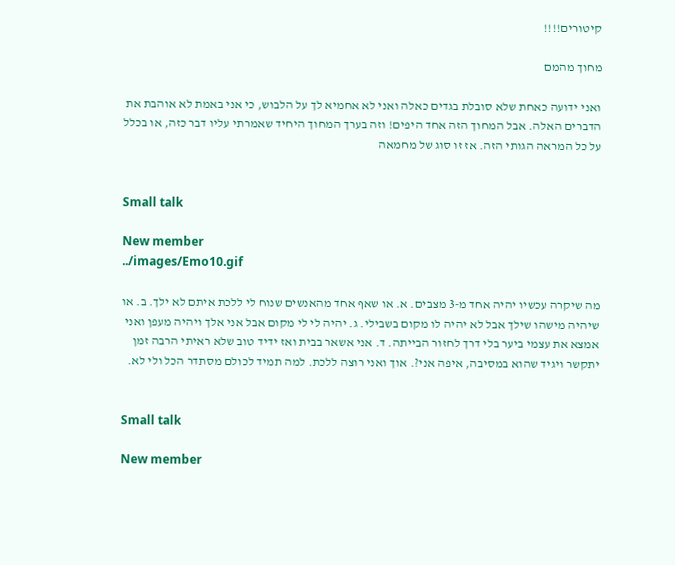קיטורים!!!!

מחוך מהמם

ואני ידועה כאחת שלא סובלת בגדים כאלה ואני לא אחמיא לך על הלבוש, כי אני באמת לא אוהבת את הדברים האלה. אבל המחוך הזה אחד היפים! וזה בערך המחוך היחיד שאמרתי עליו דבר כזה, או בכלל על כל המראה הגותי הזה. אז זו סוג של מחמאה


Small talk

New member
../images/Emo10.gif

מה שיקרה עכשיו יהיה אחד מ-3 מצבים. א. או שאף אחד מהאנשים שנוח לי ללכת איתם לא ילך. ב. או שיהיה מישהו שילך אבל לא יהיה לו מקום בשבילי. ג. יהיה לי לי מקום אבל אני אלך ויהיה מעפן ואני אמצא את עצמי ביער בלי דרך לחזור הבייתה. ד. אני אשאר בבית ואז ידיד טוב שלא ראיתי הרבה זמן יתקשר ויגיד שהוא במסיבה, איפה אני?. אוך ואני רוצה ללכת. למה תמיד לכולם מסתדר הכל ולי לא.


Small talk

New member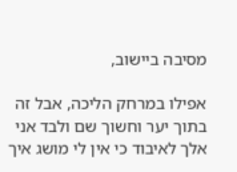מסיבה ביישוב,

אפילו במרחק הליכה, אבל זה בתוך יער וחשוך שם ולבד אני אלך לאיבוד כי אין לי מושג איך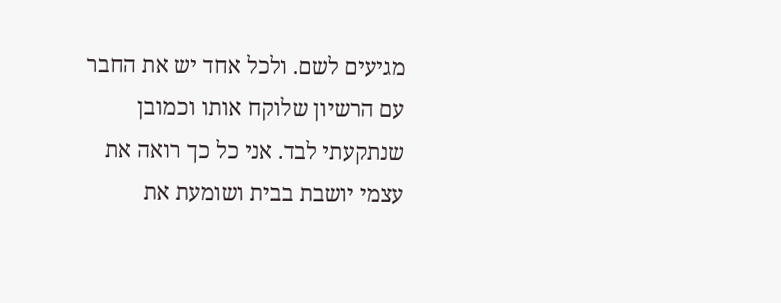מגיעים לשם. ולכל אחד יש את החבר עם הרשיון שלוקח אותו וכמובן שנתקעתי לבד. אני כל כך רואה את עצמי יושבת בבית ושומעת את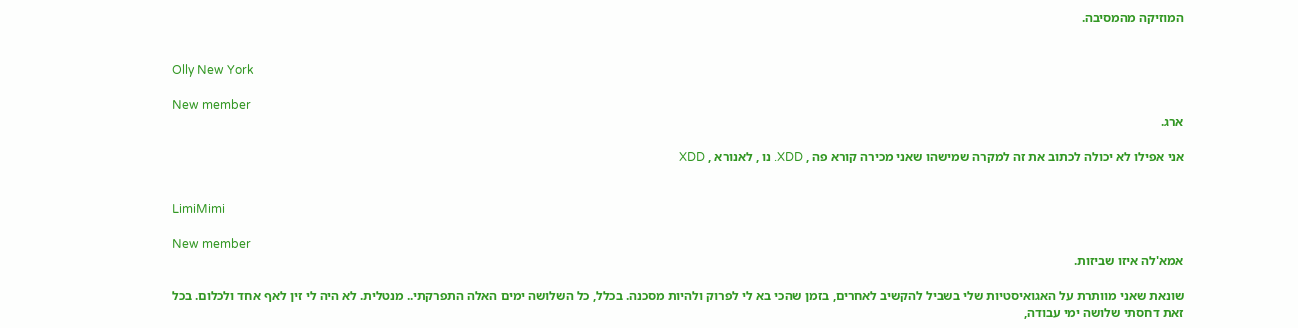המוזיקה מהמסיבה.


Olly New York

New member
ארג.

אני אפילו לא יכולה לכתוב את זה למקרה שמישהו שאני מכירה קורא פה , XDD. נו , לאנורא , XDD


LimiMimi

New member
אמא'לה איזו שביזות.

שונאת שאני מוותרת על האגואיסטיות שלי בשביל להקשיב לאחרים, בזמן שהכי בא לי לפרוק ולהיות מסכנה. בכלל, כל השלושה ימים האלה התפרקתי.. מנטלית. לא היה לי זין לאף אחד ולכלום. בכל זאת דחסתי שלושה ימי עבודה,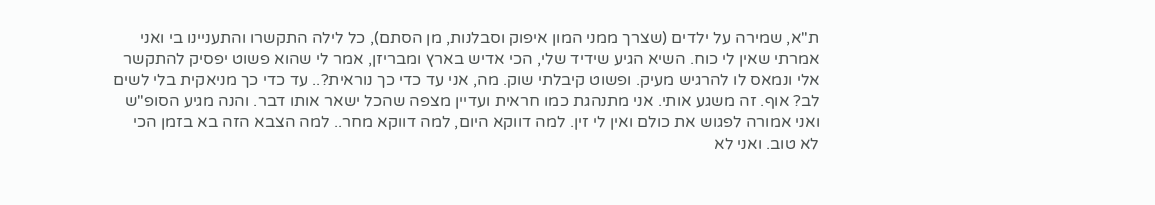ת"א, שמירה על ילדים (שצרך ממני המון איפוק וסבלנות, מן הסתם), כל לילה התקשרו והתעניינו בי ואני אמרתי שאין לי כוח. השיא הגיע שידיד שלי, הכי אדיש בארץ ומבריזן, אמר לי שהוא פשוט יפסיק להתקשר אלי ונמאס לו להרגיש מעיק. ופשוט קיבלתי שוק. מה, אני עד כדי כך נוראית?.. עד כדי כך מניאקית בלי לשים לב? אוף. זה משגע אותי. אני מתנהגת כמו חראית ועדיין מצפה שהכל ישאר אותו דבר. והנה מגיע הסופ"ש ואני אמורה לפגוש את כולם ואין לי זין. למה דווקא היום, למה דווקא מחר.. למה הצבא הזה בא בזמן הכי לא טוב. ואני לא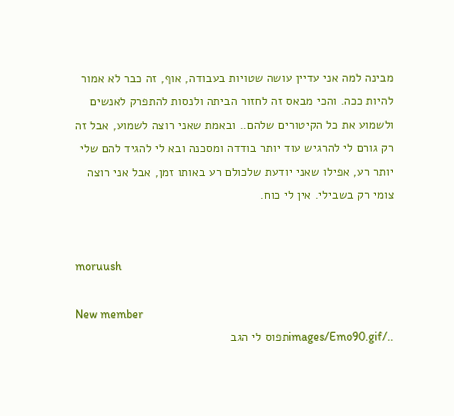מבינה למה אני עדיין עושה שטויות בעבודה, אוף, זה כבר לא אמור להיות ככה. והכי מבאס זה לחזור הביתה ולנסות להתפרק לאנשים ולשמוע את כל הקיטורים שלהם.. ובאמת שאני רוצה לשמוע, אבל זה רק גורם לי להרגיש עוד יותר בודדה ומסכנה ובא לי להגיד להם שלי יותר רע, אפילו שאני יודעת שלכולם רע באותו זמן, אבל אני רוצה צומי רק בשבילי. אין לי כוח.


moruush

New member
../images/Emo90.gifתפוס לי הגב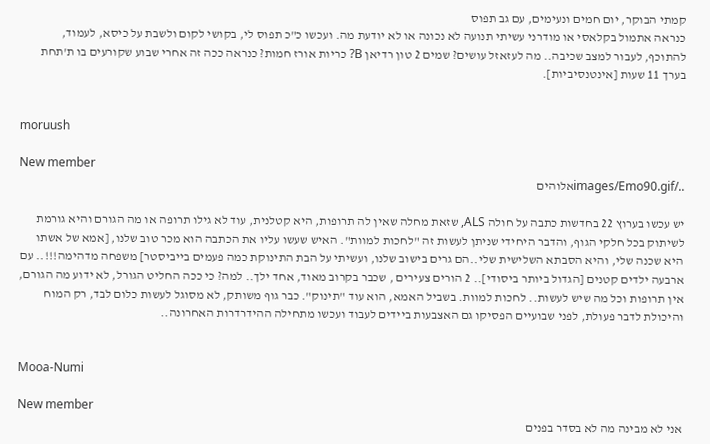קמתי הבוקר, יום חמים ונעימים, עם גב תפוס
כנראה אתמול בקלאסי או מודרני עשיתי תנועה לא נכונה או לא יודעת מה. ועכשו כ"כ תפוס לי, בקושי לקום ולשבת על כיסא, לעמוד, להתוכף, לעבור למצב שכיבה.. מה לעזאזל עושים? שמים 2 טון רדיאן B? כריות אורז חמות? כנראה ככה זה אחרי שבוע שקורעים בו ת'תחת בערך 11 שעות [אינטנסיביות].


moruush

New member
../images/Emo90.gifאלוהים

יש עכשו בערוץ 22 בחדשות כתבה על חולה ALS, שזאת מחלה שאין לה תרופות, היא קטלנית, עוד לא גילו תרופה או מה הגורם והיא גורמת לשיתוק בכל חלקי הגוף, והדבר היחידי שניתן לעשות זה "לחכות למוות". האיש שעשו עליו את הכתבה הוא מכר טוב שלנו, [אמא של אשתו היא שכנה שלי, והיא הסבתא השלישית שלי..הם גרים בישוב שלנו, ועשיתי על הבת התינוקת כמה פעמים בייביסטר] משפחה מדהימה!!!.. עם ארבעה ילדים קטנים [הגדול ביותר ביסודי].. 2 הורים צעירים , שכבר בקרוב מאוד, אחד ילך.. למה? כי ככה החליט הגורל, לא ידוע מה הגורם, אין תרופות וכל מה שיש לעשות.. לחכות למוות. בשביל האמא, הוא עוד "תינוק". כבר גוף משותק, לא מסוגל לעשות כלום לבד, רק המוח והיכולת לדבר פעולת, לפני שבועיים הפסיקו גם האצבעות ביידים לעבוד ועכשו מתחילה ההידרדרות האחרונה..


Mooa-Numi

New member
אני לא מבינה מה לא בסדר בפנים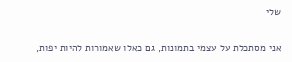שלי

אני מסתכלת על עצמי בתמונות, גם כאלו שאמורות להיות יפות,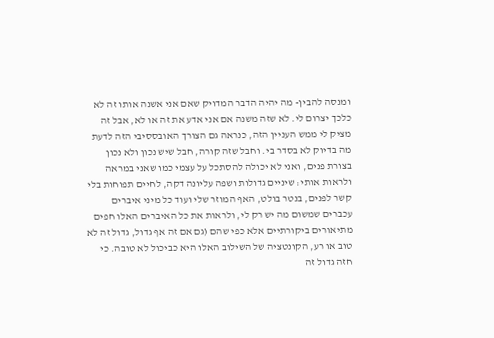ומנסה להבין- מה יהיה הדבר המדויק שאם אני אשנה אותו זה לא כלכך יצרום לי. לא שזה משנה אם אני אדע את זה או לא, אבל זה מציק לי ממש העניין הזה, כנראה גם הצורך האובססיבי הזה לדעת מה בדיוק לא בסדר בי. וחבל שזה קורה, חבל שיש נכון ולא נכון בצורת פנים, ואני לא יכולה להסתכל על עצמי כמו שאני במראה ולראות אותי: שיניים גדולות ושפה עליונה דקה, לחיים תפוחות בלי קשר לפנים, בנטר בולט, האף המוזר שלי ועוד כל מיני איברים עכברים שמשום מה יש רק לי, ולראות את כל האיברים האלו חפים מתיאורים ביקורתיים אלא כפי שהם (גם אם זה אף גדול, גדול זה לא טוב או רע, הקונטציה של השילוב האלו היא כביכול לא טובה. כי חזה גדול זה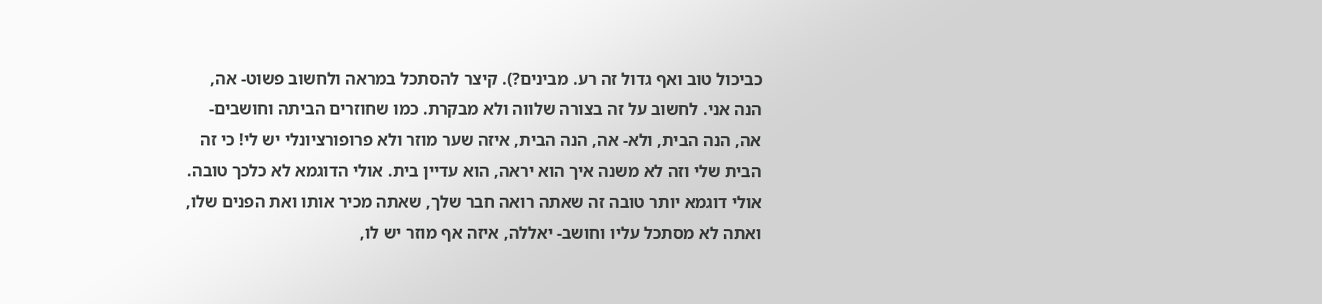כביכול טוב ואף גדול זה רע. מבינים?). קיצר להסתכל במראה ולחשוב פשוט- אה, הנה אני. לחשוב על זה בצורה שלווה ולא מבקרת. כמו שחוזרים הביתה וחושבים- אה, הנה הבית, ולא- אה, הנה הבית, איזה שער מוזר ולא פרופורציונלי יש לי! כי זה הבית שלי וזה לא משנה איך הוא יראה, הוא עדיין בית. אולי הדוגמא לא כלכך טובה. אולי דוגמא יותר טובה זה שאתה רואה חבר שלך, שאתה מכיר אותו ואת הפנים שלו, ואתה לא מסתכל עליו וחושב- יאללה, איזה אף מוזר יש לו,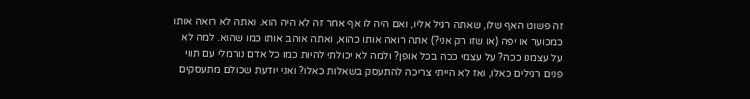זה פשוט האף שלו, שאתה רגיל אליו, ואם היה לו אף אחר זה לא היה הוא. ואתה לא רואה אותו כמכוער או יפה (או שזו רק אני?) אתה רואה אותו כהוא, ואתה אוהב אותו כמו שהוא. למה לא על עצמנו ככה? על עצמי ככה בכל אופן? ולמה לא יכולתי להיות כמו כל אדם נורמלי עם תווי פנים רגילים כאלו, ואז לא הייתי צריכה להתעסק בשאלות כאלו? ואני יודעת שכולם מתעסקים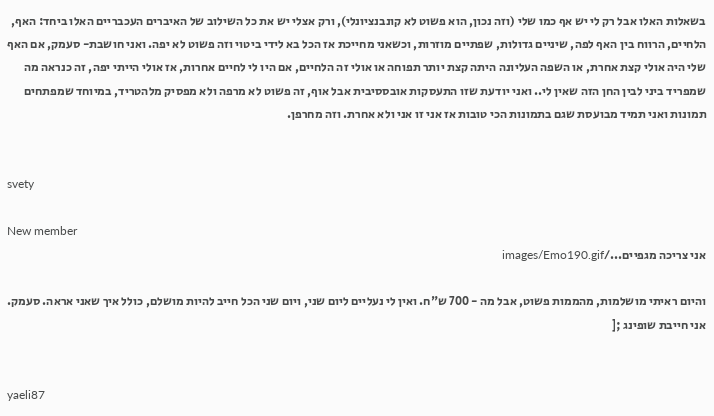בשאלות האלו אבל רק לי יש אף כמו שלי (וזה נכון, הוא פשוט לא קונבנציונלי), ורק אצלי יש את כל השילוב של האיברים העכבריים האלו ביחד: האף, הלחיים, הרווח בין האף לפה, שיניים גדולות, שפתיים מוזרות, וכשאני מחייכת אז הכל בא לידי ביטוי וזה פשוט לא יפה. ואני חושבת- סעמק, אם האף שלי היה אולי קצת אחרת, או השפה העליונה היתה קצת יותר תפוחה או אולי זה הלחיים, אם היו לי לחיים אחרות, אז אולי הייתי יפה, זה כנראה מה שמפריד ביני לבין החן הזה שאין לי.. ואני יודעת שזו התעסקות אובססיבית אבל אוף, זה פשוט לא מרפה ולא מפסיק מלהטריד, במיוחד שמפתחים תמונות ואני תמיד מבועסת שגם בתמונות הכי טובות אז אני זו אני ולא אחרת. וזה מחרפן.


svety

New member
אני צריכה מגפיים.../images/Emo190.gif

והיום ראיתי מושלמות, מהממות פשוט, אבל מה - 700 ש"ח. ואין לי נעליים ליום שני, ויום שני הכל חייב להיות מושלם, כולל איך שאני אראה. סעמק. אני חייבת שופינג ;[


yaeli87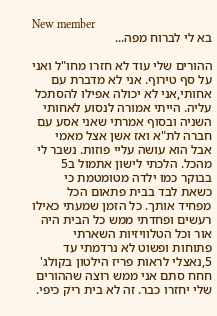New member
בא לי לברוח מפה...

ההורים שלי עוד לא חזרו מחו"ל ואני על סף טירוף. אני לא מדברת עם אחותי,אני לא יכולה אפילו להסתכל עליה. הייתי אמורה לנסוע לאחותי השניה ובסוף אמרתי שאני אסע עם חברה לת"א ואז אשן אצל מאמי אבל הוא עושה עליי פוזות. נשבר לי מהכל. הלכתי לישון אתמול ב5 בבוקר כמו ילדה מטומטמת כי כשאת לבד בבית פתאום הכל מפחיד אותך. כל הזמן שמעתי כאילו רעשים ופחדתי ממש כל הבית היה אור וכל הטלוויזיות השארתי פתוחות ופשוט לא נרדמתי עד 5,נאצלי לראות פריז הילטון בקולג'
חחח סתם אני ממש רוצה שההורים שלי יחזרו כבר. זה לא בית ריק כיפי.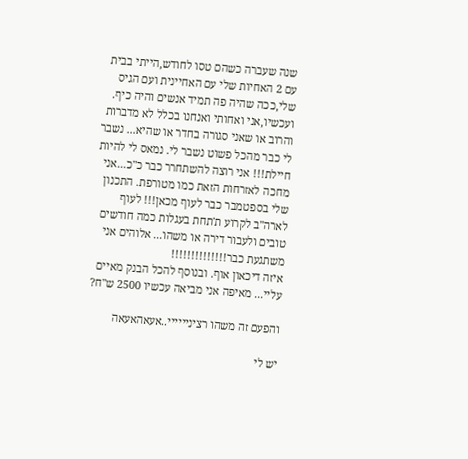שנה שעברה כשהם טסו לחודש,הייתי בבית עם 2 האחיות שלי עם האחיינית ועם הגיס שלי,ככה שהיה פה תמיד אנשים והיה כיף. ועכשיו,אני ואחותי ואנחנו בכלל לא מדברות והרוב או שאני סגורה בחדר או שהיא... נשבר לי כבר מהכל פשוט נשבר לי. נמאס לי להיות חיילת!!! אני רוצה להשתחרר כבר כ"כ...אני מחכה לאזרחות הזאת כמו מטורפת. התכנון שלי בספטמבר כבר לעוף מכאן!!! לעוף לארה"ב לקרוע ת'תחת בעגלות כמה חודשים טובים ולעבור דירה או משהו... אלוהים אני משתגעת כבר!!!!!!!!!!!!!!
איזה דיכאון אוף. ובנוסף להכל הבנק מאיים עליי... מאיפה אני מביאה עכשיו 2500 ש"ח?

והפעם זה משהו רציניייייי..אעאהאעאה

יש לי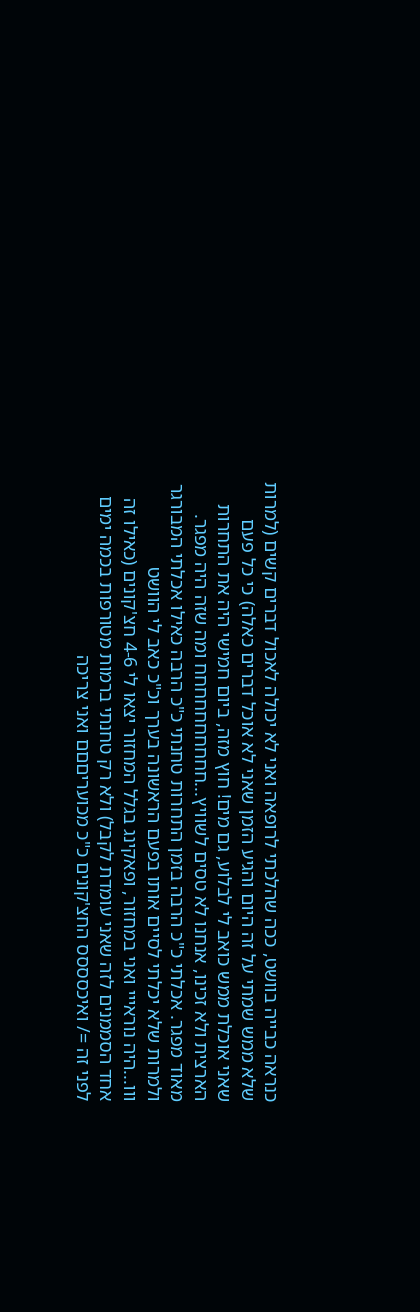כנראה כבייה בוושט, ככה שהלכתי לרופאה ואני לא יכולה לאכול דברים קשים (למרות שלא ממש שמתי על זה היום והגיע הזמן שאני לא אוכל דברים כאלה) כי כל פעם שאני אוכלת ממש כואב לי לבלוע, גם מים! חוץ מזה, ביום חמישי היה את התחרות הארצית ולא זכינו, אנחנו לא טסים לשוויץ...חחחחחחחחחח ומה שזה היה מפגר. מאוד מפגר. אכלתי כ"כ הרבה בזמן התחרות טחנתי כ"כ הרבה כאילו אכלתי המבורגר ולמרות שלא יכלתי לסיים אותו בפעם הראשונה בערך וכ"כ כאב לי הוושט
ווו...היה נוראייי ואני במחזור, ופאקינג בגלל המחזור יצאו לי 4-6 חצ'קונים (כאילו זה אחד הסממנים לזה שאני עומדת לקבל) ולא רק טחנתי ברמות מטורפות בכמה ימים לפני זה =/ ואיכסססס החצ'קונים כ"כ מכועריםםם ואני צריכה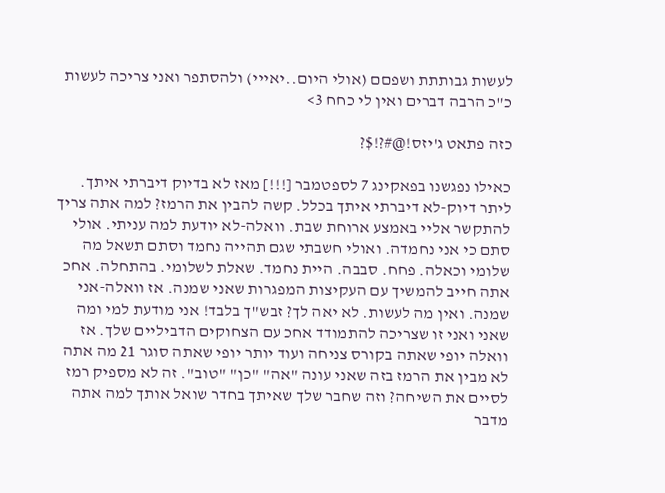לעשות גבותתת ושפםם (אולי היום..יאייי) ולהסתפר ואני צריכה לעשות כ"כ הרבה דברים ואין לי כחח 3>

כזה פתאט ג'יזס!@#?!$?

כאילו נפגשנו בפאקינג 7 לספטמבר [!!!] מאז לא בדיוק דיברתי איתך. ליתר דיוק-לא דיברתי איתך בכלל. קשה להבין את הרמז? למה אתה צריך להתקשר אליי באמצע ארוחת שבת. וואלה-לא יודעת למה עניתי. אולי סתם כי אני נחמדה. ואולי חשבתי שגם תהייה נחמד וסתם תשאל מה שלומי וכאלה. פחח. סבבה. היית נחמד. שאלת לשלומי. בהתחלה. אחכ אתה חייב להמשיך עם העקיצות המפגרות שאני שמנה. אז וואלה-אני שמנה. ואין מה לעשות. לא יאה לך? זבש"ך בלבד! אני מודעת למי ומה שאני ואני זו שצריכה להתמודד אחכ עם הצחוקים הדביליים שלך. אז וואלה יופי שאתה בקורס צניחה ועוד יותר יופי שאתה סוגר 21 מה אתה לא מבין את הרמז בזה שאני עונה "אה" "כן" "טוב". זה לא מספיק רמז לסיים את השיחה? וזה שחבר שלך שאיתך בחדר שואל אותך למה אתה מדבר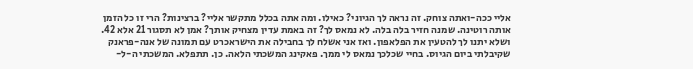אליי ככה-ואתה צוחק. זה נראה לך הגיוני? כאילו. ומה אתה בכלל מתקשר אליי? ברצינות? הרי זו כל הזמן אותה רוטינה. שמנה חזיר בלה בלה. לא נמאס לך? זה באמת עדין מצחיק אותך? אמן לא תסגור 21 אלא 42. ושלא יתנו לך להטעין את הפלאפון. ואז אני אשלח לך בחבילה את הישראכרט עם תמונה של אנה-פראנק שקיבלתי ביום הגיוס. בחיי שכלכך נמאס לי ממך. פאקינג המשכתי הלאה. כן. תתפלא. המשכתי ה-ל-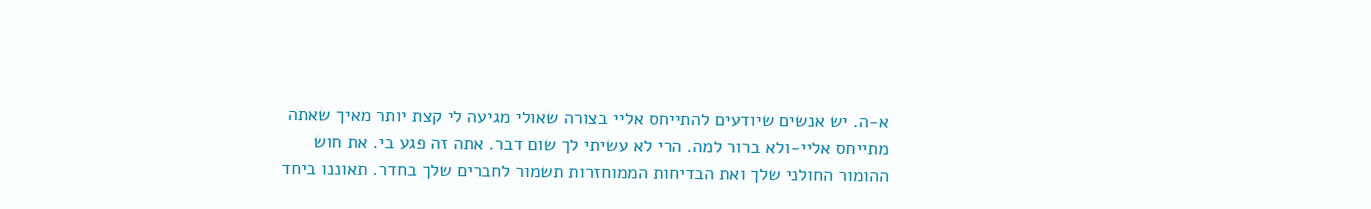א-ה. יש אנשים שיודעים להתייחס אליי בצורה שאולי מגיעה לי קצת יותר מאיך שאתה מתייחס אליי-ולא ברור למה. הרי לא עשיתי לך שום דבר. אתה זה פגע בי. את חוש ההומור החולני שלך ואת הבדיחות הממוחזרות תשמור לחברים שלך בחדר. תאוננו ביחד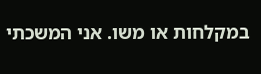במקלחות או משו. אני המשכתי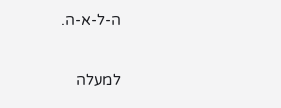ה-ל-א-ה.

למעלה